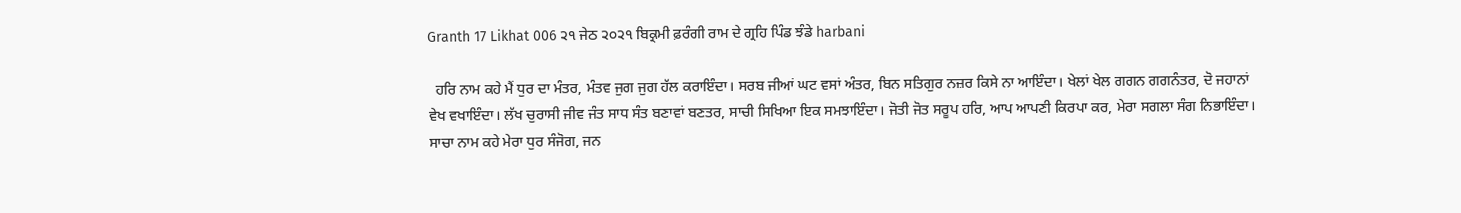Granth 17 Likhat 006 ੨੧ ਜੇਠ ੨੦੨੧ ਬਿਕ੍ਰਮੀ ਫ਼ਰੰਗੀ ਰਾਮ ਦੇ ਗ੍ਰਹਿ ਪਿੰਡ ਝੰਡੇ harbani

  ਹਰਿ ਨਾਮ ਕਹੇ ਮੈਂ ਧੁਰ ਦਾ ਮੰਤਰ, ਮੰਤਵ ਜੁਗ ਜੁਗ ਹੱਲ ਕਰਾਇੰਦਾ। ਸਰਬ ਜੀਆਂ ਘਟ ਵਸਾਂ ਅੰਤਰ, ਬਿਨ ਸਤਿਗੁਰ ਨਜ਼ਰ ਕਿਸੇ ਨਾ ਆਇੰਦਾ। ਖੇਲਾਂ ਖੇਲ ਗਗਨ ਗਗਨੰਤਰ, ਦੋ ਜਹਾਨਾਂ ਵੇਖ ਵਖਾਇੰਦਾ। ਲੱਖ ਚੁਰਾਸੀ ਜੀਵ ਜੰਤ ਸਾਧ ਸੰਤ ਬਣਾਵਾਂ ਬਣਤਰ, ਸਾਚੀ ਸਿਖਿਆ ਇਕ ਸਮਝਾਇੰਦਾ। ਜੋਤੀ ਜੋਤ ਸਰੂਪ ਹਰਿ, ਆਪ ਆਪਣੀ ਕਿਰਪਾ ਕਰ, ਮੇਰਾ ਸਗਲਾ ਸੰਗ ਨਿਭਾਇੰਦਾ। ਸਾਚਾ ਨਾਮ ਕਹੇ ਮੇਰਾ ਧੁਰ ਸੰਜੋਗ, ਜਨ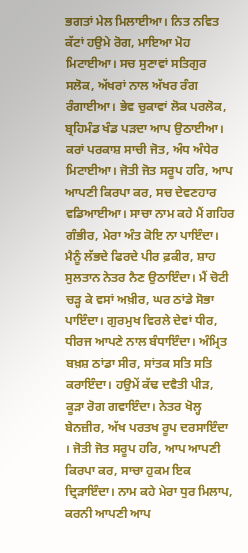ਭਗਤਾਂ ਮੇਲ ਮਿਲਾਈਆ। ਨਿਤ ਨਵਿਤ ਕੱਟਾਂ ਹਉਮੇ ਰੋਗ, ਮਾਇਆ ਮੋਹ ਮਿਟਾਈਆ। ਸਚ ਸੁਣਾਵਾਂ ਸਤਿਗੁਰ ਸਲੋਕ, ਅੱਖਰਾਂ ਨਾਲ ਅੱਖਰ ਰੰਗ ਰੰਗਾਈਆ। ਭੇਵ ਚੁਕਾਵਾਂ ਲੋਕ ਪਰਲੋਕ, ਬ੍ਰਹਿਮੰਡ ਖੰਡ ਪੜਦਾ ਆਪ ਉਠਾਈਆ। ਕਰਾਂ ਪਰਕਾਸ਼ ਸਾਚੀ ਜੋਤ, ਅੰਧ ਅੰਧੇਰ ਮਿਟਾਈਆ। ਜੋਤੀ ਜੋਤ ਸਰੂਪ ਹਰਿ, ਆਪ ਆਪਣੀ ਕਿਰਪਾ ਕਰ, ਸਚ ਦੇਵਣਹਾਰ ਵਡਿਆਈਆ। ਸਾਚਾ ਨਾਮ ਕਹੇ ਮੈਂ ਗਹਿਰ ਗੰਭੀਰ, ਮੇਰਾ ਅੰਤ ਕੋਇ ਨਾ ਪਾਇੰਦਾ। ਮੈਨੂੰ ਲੱਭਦੇ ਫਿਰਦੇ ਪੀਰ ਫ਼ਕੀਰ, ਸ਼ਾਹ ਸੁਲਤਾਨ ਨੇਤਰ ਨੈਣ ਉਠਾਇੰਦਾ। ਮੈਂ ਚੋਟੀ ਚੜ੍ਹ ਕੇ ਵਸਾਂ ਅਖ਼ੀਰ, ਘਰ ਠਾਂਡੇ ਸੋਭਾ ਪਾਇੰਦਾ। ਗੁਰਮੁਖ ਵਿਰਲੇ ਦੇਵਾਂ ਧੀਰ, ਧੀਰਜ ਆਪਣੇ ਨਾਲ ਬੰਧਾਇੰਦਾ। ਅੰਮ੍ਰਿਤ ਬਖ਼ਸ਼ ਠਾਂਡਾ ਸੀਰ, ਸਾਂਤਕ ਸਤਿ ਸਤਿ ਕਰਾਇੰਦਾ। ਹਉਮੇਂ ਕੱਢ ਦਵੈਤੀ ਪੀੜ, ਕੂੜਾ ਰੋਗ ਗਵਾਇੰਦਾ। ਨੇਤਰ ਖੋਲ੍ਹ ਬੇਨਜ਼ੀਰ, ਅੱਖ ਪਰਤਖ ਰੂਪ ਦਰਸਾਇੰਦਾ । ਜੋਤੀ ਜੋਤ ਸਰੂਪ ਹਰਿ, ਆਪ ਆਪਣੀ ਕਿਰਪਾ ਕਰ, ਸਾਚਾ ਹੁਕਮ ਇਕ ਦ੍ਰਿੜਾਇੰਦਾ। ਨਾਮ ਕਹੇ ਮੇਰਾ ਧੁਰ ਮਿਲਾਪ, ਕਰਨੀ ਆਪਣੀ ਆਪ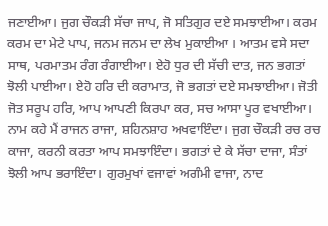ਜਣਾਈਆ। ਜੁਗ ਚੌਕੜੀ ਸੱਚਾ ਜਾਪ, ਜੋ ਸਤਿਗੁਰ ਦਏ ਸਮਝਾਈਆ। ਕਰਮ ਕਰਮ ਦਾ ਮੇਟੇ ਪਾਪ, ਜਨਮ ਜਨਮ ਦਾ ਲੇਖ ਮੁਕਾਈਆ । ਆਤਮ ਵਸੇ ਸਦਾ ਸਾਥ, ਪਰਮਾਤਮ ਰੰਗ ਰੰਗਾਈਆ। ਏਹੋ ਧੁਰ ਦੀ ਸੱਚੀ ਦਾਤ, ਜਨ ਭਗਤਾਂ ਝੋਲੀ ਪਾਈਆ। ਏਹੋ ਹਰਿ ਦੀ ਕਰਾਮਾਤ, ਜੋ ਭਗਤਾਂ ਦਏ ਸਮਝਾਈਆ। ਜੋਤੀ ਜੋਤ ਸਰੂਪ ਹਰਿ, ਆਪ ਆਪਣੀ ਕਿਰਪਾ ਕਰ, ਸਚ ਆਸਾ ਪੂਰ ਵਖਾਈਆ। ਨਾਮ ਕਹੇ ਮੈਂ ਰਾਜਨ ਰਾਜਾ, ਸ਼ਹਿਨਸ਼ਾਹ ਅਖਵਾਇੰਦਾ। ਜੁਗ ਚੌਕੜੀ ਰਚ ਰਚ ਕਾਜਾ, ਕਰਨੀ ਕਰਤਾ ਆਪ ਸਮਝਾਇੰਦਾ। ਭਗਤਾਂ ਦੇ ਕੇ ਸੱਚਾ ਦਾਜਾ, ਸੰਤਾਂ ਝੋਲੀ ਆਪ ਭਰਾਇੰਦਾ। ਗੁਰਮੁਖਾਂ ਵਜਾਵਾਂ ਅਗੰਮੀ ਵਾਜਾ, ਨਾਦ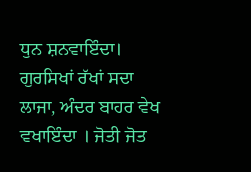ਧੁਨ ਸ਼ਨਵਾਇੰਦਾ। ਗੁਰਸਿਖਾਂ ਰੱਖਾਂ ਸਦਾ ਲਾਜਾ, ਅੰਦਰ ਬਾਹਰ ਵੇਖ ਵਖਾਇੰਦਾ । ਜੋਤੀ ਜੋਤ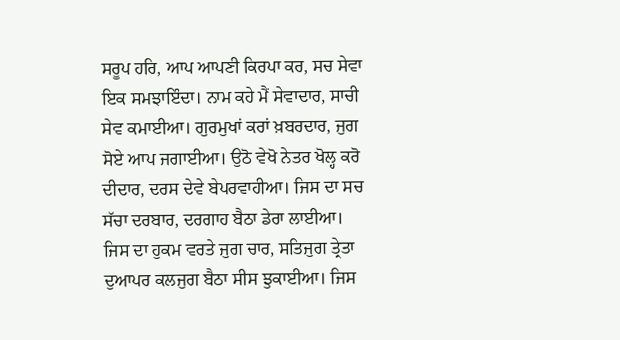ਸਰੂਪ ਹਰਿ, ਆਪ ਆਪਣੀ ਕਿਰਪਾ ਕਰ, ਸਚ ਸੇਵਾ ਇਕ ਸਮਝਾਇੰਦਾ। ਨਾਮ ਕਹੇ ਮੈਂ ਸੇਵਾਦਾਰ, ਸਾਚੀ ਸੇਵ ਕਮਾਈਆ। ਗੁਰਮੁਖਾਂ ਕਰਾਂ ਖ਼ਬਰਦਾਰ, ਜੁਗ ਸੋਏ ਆਪ ਜਗਾਈਆ। ਉਠੋ ਵੇਖੋ ਨੇਤਰ ਖੋਲ੍ਹ ਕਰੋ ਦੀਦਾਰ, ਦਰਸ ਦੇਵੇ ਬੇਪਰਵਾਹੀਆ। ਜਿਸ ਦਾ ਸਚ ਸੱਚਾ ਦਰਬਾਰ, ਦਰਗਾਹ ਬੈਠਾ ਡੇਰਾ ਲਾਈਆ। ਜਿਸ ਦਾ ਹੁਕਮ ਵਰਤੇ ਜੁਗ ਚਾਰ, ਸਤਿਜੁਗ ਤ੍ਰੇਤਾ ਦੁਆਪਰ ਕਲਜੁਗ ਬੈਠਾ ਸੀਸ ਝੁਕਾਈਆ। ਜਿਸ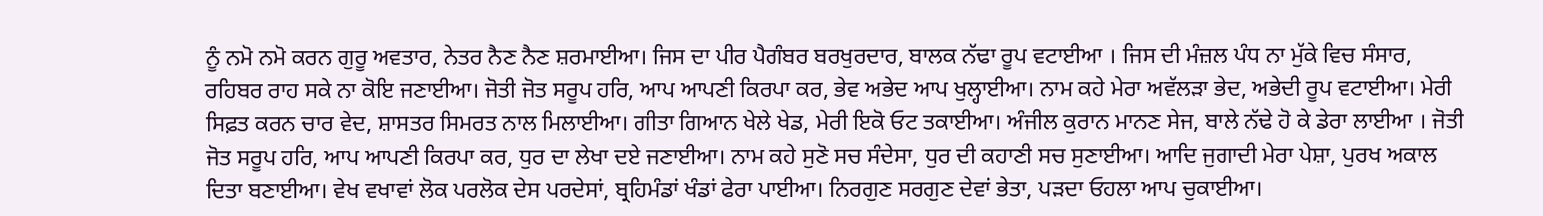ਨੂੰ ਨਮੋ ਨਮੋ ਕਰਨ ਗੁਰੂ ਅਵਤਾਰ, ਨੇਤਰ ਨੈਣ ਨੈਣ ਸ਼ਰਮਾਈਆ। ਜਿਸ ਦਾ ਪੀਰ ਪੈਗੰਬਰ ਬਰਖੁਰਦਾਰ, ਬਾਲਕ ਨੱਢਾ ਰੂਪ ਵਟਾਈਆ । ਜਿਸ ਦੀ ਮੰਜ਼ਲ ਪੰਧ ਨਾ ਮੁੱਕੇ ਵਿਚ ਸੰਸਾਰ, ਰਹਿਬਰ ਰਾਹ ਸਕੇ ਨਾ ਕੋਇ ਜਣਾਈਆ। ਜੋਤੀ ਜੋਤ ਸਰੂਪ ਹਰਿ, ਆਪ ਆਪਣੀ ਕਿਰਪਾ ਕਰ, ਭੇਵ ਅਭੇਦ ਆਪ ਖੁਲ੍ਹਾਈਆ। ਨਾਮ ਕਹੇ ਮੇਰਾ ਅਵੱਲੜਾ ਭੇਦ, ਅਭੇਦੀ ਰੂਪ ਵਟਾਈਆ। ਮੇਰੀ ਸਿਫ਼ਤ ਕਰਨ ਚਾਰ ਵੇਦ, ਸ਼ਾਸਤਰ ਸਿਮਰਤ ਨਾਲ ਮਿਲਾਈਆ। ਗੀਤਾ ਗਿਆਨ ਖੇਲੇ ਖੇਡ, ਮੇਰੀ ਇਕੋ ਓਟ ਤਕਾਈਆ। ਅੰਜੀਲ ਕੁਰਾਨ ਮਾਨਣ ਸੇਜ, ਬਾਲੇ ਨੱਢੇ ਹੋ ਕੇ ਡੇਰਾ ਲਾਈਆ । ਜੋਤੀ ਜੋਤ ਸਰੂਪ ਹਰਿ, ਆਪ ਆਪਣੀ ਕਿਰਪਾ ਕਰ, ਧੁਰ ਦਾ ਲੇਖਾ ਦਏ ਜਣਾਈਆ। ਨਾਮ ਕਹੇ ਸੁਣੋ ਸਚ ਸੰਦੇਸਾ, ਧੁਰ ਦੀ ਕਹਾਣੀ ਸਚ ਸੁਣਾਈਆ। ਆਦਿ ਜੁਗਾਦੀ ਮੇਰਾ ਪੇਸ਼ਾ, ਪੁਰਖ ਅਕਾਲ ਦਿਤਾ ਬਣਾਈਆ। ਵੇਖ ਵਖਾਵਾਂ ਲੋਕ ਪਰਲੋਕ ਦੇਸ ਪਰਦੇਸਾਂ, ਬ੍ਰਹਿਮੰਡਾਂ ਖੰਡਾਂ ਫੇਰਾ ਪਾਈਆ। ਨਿਰਗੁਣ ਸਰਗੁਣ ਦੇਵਾਂ ਭੇਤਾ, ਪੜਦਾ ਓਹਲਾ ਆਪ ਚੁਕਾਈਆ।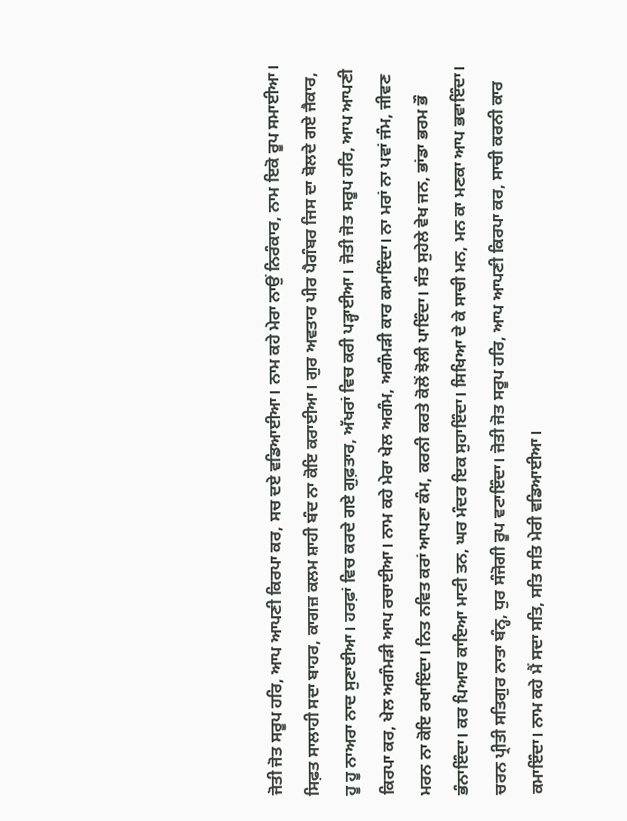ਜੋਤੀ ਜੋਤ ਸਰੂਪ ਹਰਿ, ਆਪ ਆਪਣੀ ਕਿਰਪਾ ਕਰ, ਸਚ ਦਏ ਵਡਿਆਈਆ। ਨਾਮ ਕਹੇ ਮੇਰਾ ਨਾਉਂ ਨਿਰੰਕਾਰ, ਨਾਮ ਇਕੋ ਰੂਪ ਸਮਾਈਆ। ਸਿਫ਼ਤ ਸਾਲਾਹੀ ਸਦਾ ਬਾਹਰ, ਕਾਗਜ਼ ਕਲਮ ਸ਼ਾਹੀ ਬੰਦ ਨਾ ਕੋਇ ਕਰਾਈਆ। ਗੁਰ ਅਵਤਾਰ ਪੀਰ ਪੈਗੰਬਰ ਜਿਸ ਦਾ ਬੋਲਦੇ ਗਏ ਜੈਕਾਰ, ਹੂ ਹੂ ਨਾਅਰਾ ਨਾਦ ਸੁਣਾਈਆ। ਹਰਫ਼ਾਂ ਵਿਚ ਕਰਦੇ ਗਏ ਗੁਫ਼ਤਾਰ, ਅੱਖਰਾਂ ਵਿਚ ਕਰੀ ਪੜ੍ਹਾਈਆ। ਜੋਤੀ ਜੋਤ ਸਰੂਪ ਹਰਿ, ਆਪ ਆਪਣੀ ਕਿਰਪਾ ਕਰ, ਖੇਲ ਅਗੰਮੜੀ ਆਪ ਰਚਾਈਆ। ਨਾਮ ਕਹੇ ਮੇਰਾ ਖੇਲ ਅਗੰਮ, ਅਗੰਮੜੀ ਕਾਰ ਕਮਾਇੰਦਾ। ਨਾ ਮਰਾਂ ਨਾ ਪਵਾਂ ਜੰਮ, ਜੀਵਣ ਮਰਨ ਨਾ ਕੋਇ ਰਖਾਇੰਦਾ। ਨਿਤ ਨਵਿਤ ਕਰਾਂ ਆਪਣਾ ਕੰਮ, ਕਰਨੀ ਕਰਤੇ ਕੋਲੋਂ ਝੋਲੀ ਪਾਇੰਦਾ। ਸੰਤ ਸੁਹੇਲੇ ਵੇਖ ਜਨ, ਭਾਂਡਾ ਭਰਮ ਭੌ ਭੰਨਾਇੰਦਾ। ਕਰ ਪਿਆਰ ਕਾਇਆ ਮਾਟੀ ਤਨ, ਘਰ ਮੰਦਰ ਇਕ ਸੁਹਾਇੰਦਾ। ਸਿਖਿਆ ਦੇ ਕੇ ਸਾਚੀ ਮਨ, ਮਨ ਕਾ ਮਣਕਾ ਆਪ ਭਵਾਇੰਦਾ। ਚਰਨ ਪ੍ਰੀਤੀ ਸਤਿਗੁਰ ਨਾਤਾ ਬੰਨ੍ਹ, ਧੁਰ ਸੰਜੋਗੀ ਰੂਪ ਵਟਾਇੰਦਾ। ਜੋਤੀ ਜੋਤ ਸਰੂਪ ਹਰਿ, ਆਪ ਆਪਣੀ ਕਿਰਪਾ ਕਰ, ਸਾਚੀ ਕਰਨੀ ਕਾਰ ਕਮਾਇੰਦਾ। ਨਾਮ ਕਹੇ ਮੈਂ ਸਦਾ ਸਤਿ, ਸਤਿ ਸਤਿ ਮੇਰੀ ਵਡਿਆਈਆ।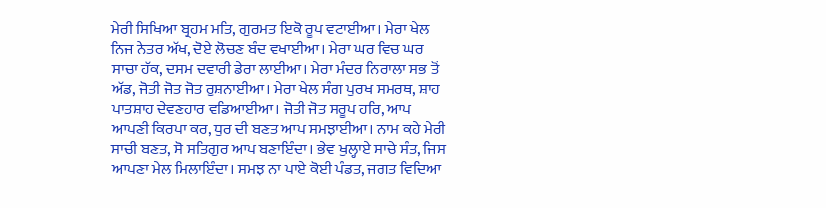ਮੇਰੀ ਸਿਖਿਆ ਬ੍ਰਹਮ ਮਤਿ, ਗੁਰਮਤ ਇਕੋ ਰੂਪ ਵਟਾਈਆ। ਮੇਰਾ ਖੇਲ ਨਿਜ ਨੇਤਰ ਅੱਖ, ਦੋਏ ਲੋਚਣ ਬੰਦ ਵਖਾਈਆ। ਮੇਰਾ ਘਰ ਵਿਚ ਘਰ ਸਾਚਾ ਹੱਕ, ਦਸਮ ਦਵਾਰੀ ਡੇਰਾ ਲਾਈਆ। ਮੇਰਾ ਮੰਦਰ ਨਿਰਾਲਾ ਸਭ ਤੋਂ ਅੱਡ, ਜੋਤੀ ਜੋਤ ਜੋਤ ਰੁਸ਼ਨਾਈਆ। ਮੇਰਾ ਖੇਲ ਸੰਗ ਪੁਰਖ ਸਮਰਥ, ਸ਼ਾਹ ਪਾਤਸ਼ਾਹ ਦੇਵਣਹਾਰ ਵਡਿਆਈਆ। ਜੋਤੀ ਜੋਤ ਸਰੂਪ ਹਰਿ, ਆਪ ਆਪਣੀ ਕਿਰਪਾ ਕਰ, ਧੁਰ ਦੀ ਬਣਤ ਆਪ ਸਮਝਾਈਆ। ਨਾਮ ਕਹੇ ਮੇਰੀ ਸਾਚੀ ਬਣਤ, ਸੋ ਸਤਿਗੁਰ ਆਪ ਬਣਾਇੰਦਾ। ਭੇਵ ਖੁਲ੍ਹਾਏ ਸਾਚੇ ਸੰਤ, ਜਿਸ ਆਪਣਾ ਮੇਲ ਮਿਲਾਇੰਦਾ। ਸਮਝ ਨਾ ਪਾਏ ਕੋਈ ਪੰਡਤ, ਜਗਤ ਵਿਦਿਆ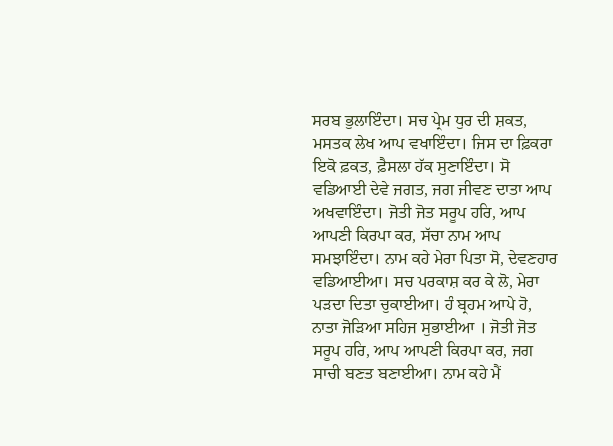ਸਰਬ ਭੁਲਾਇੰਦਾ। ਸਚ ਪ੍ਰੇਮ ਧੁਰ ਦੀ ਸ਼ਕਤ, ਮਸਤਕ ਲੇਖ ਆਪ ਵਖਾਇੰਦਾ। ਜਿਸ ਦਾ ਫ਼ਿਕਰਾ ਇਕੋ ਫ਼ਕਤ, ਫ਼ੈਸਲਾ ਹੱਕ ਸੁਣਾਇੰਦਾ। ਸੋ ਵਡਿਆਈ ਦੇਵੇ ਜਗਤ, ਜਗ ਜੀਵਣ ਦਾਤਾ ਆਪ ਅਖਵਾਇੰਦਾ। ਜੋਤੀ ਜੋਤ ਸਰੂਪ ਹਰਿ, ਆਪ ਆਪਣੀ ਕਿਰਪਾ ਕਰ, ਸੱਚਾ ਨਾਮ ਆਪ ਸਮਝਾਇੰਦਾ। ਨਾਮ ਕਹੇ ਮੇਰਾ ਪਿਤਾ ਸੋ, ਦੇਵਣਹਾਰ ਵਡਿਆਈਆ। ਸਚ ਪਰਕਾਸ਼ ਕਰ ਕੇ ਲੋ, ਮੇਰਾ ਪੜਦਾ ਦਿਤਾ ਚੁਕਾਈਆ। ਹੰ ਬ੍ਰਹਮ ਆਪੇ ਹੋ, ਨਾਤਾ ਜੋੜਿਆ ਸਹਿਜ ਸੁਭਾਈਆ । ਜੋਤੀ ਜੋਤ ਸਰੂਪ ਹਰਿ, ਆਪ ਆਪਣੀ ਕਿਰਪਾ ਕਰ, ਜਗ ਸਾਚੀ ਬਣਤ ਬਣਾਈਆ। ਨਾਮ ਕਹੇ ਮੈਂ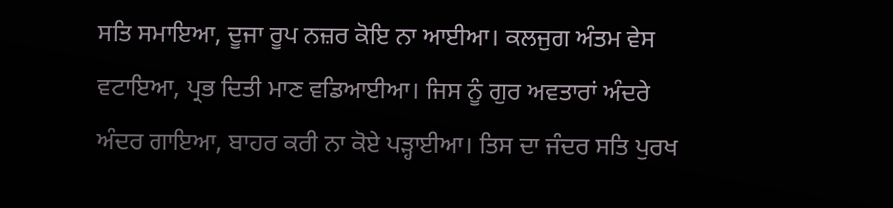ਸਤਿ ਸਮਾਇਆ, ਦੂਜਾ ਰੂਪ ਨਜ਼ਰ ਕੋਇ ਨਾ ਆਈਆ। ਕਲਜੁਗ ਅੰਤਮ ਵੇਸ ਵਟਾਇਆ, ਪ੍ਰਭ ਦਿਤੀ ਮਾਣ ਵਡਿਆਈਆ। ਜਿਸ ਨੂੰ ਗੁਰ ਅਵਤਾਰਾਂ ਅੰਦਰੇ ਅੰਦਰ ਗਾਇਆ, ਬਾਹਰ ਕਰੀ ਨਾ ਕੋਏ ਪੜ੍ਹਾਈਆ। ਤਿਸ ਦਾ ਜੰਦਰ ਸਤਿ ਪੁਰਖ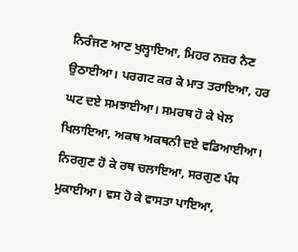ਨਿਰੰਜਣ ਆਣ ਖੁਲ੍ਹਾਇਆ, ਮਿਹਰ ਨਜ਼ਰ ਨੈਣ ਉਠਾਈਆ। ਪਰਗਟ ਕਰ ਕੇ ਮਾਤ ਤਰਾਇਆ, ਹਰ ਘਟ ਦਏ ਸਮਝਾਈਆ। ਸਮਰਥ ਹੋ ਕੇ ਖੇਲ ਖਿਲਾਇਆ, ਅਕਥ ਅਕਥਨੀ ਦਏ ਵਡਿਆਈਆ। ਨਿਰਗੁਣ ਹੋ ਕੇ ਰਥ ਚਲਾਇਆ, ਸਰਗੁਣ ਪੰਧ ਮੁਕਾਈਆ। ਵਸ ਹੋ ਕੇ ਵਾਸਤਾ ਪਾਇਆ,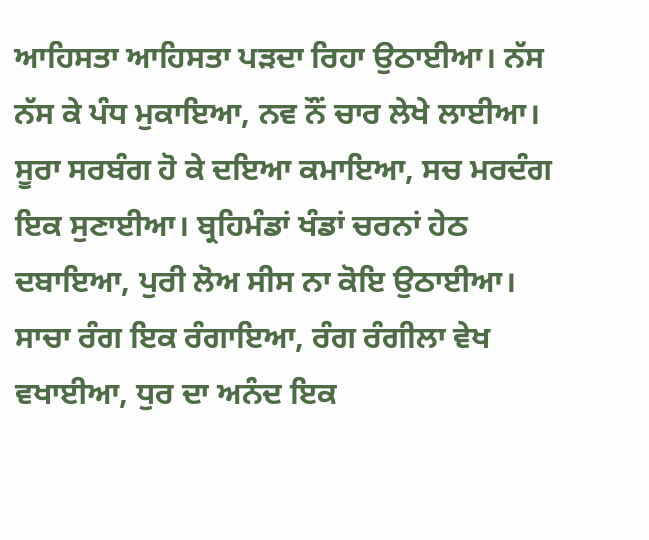ਆਹਿਸਤਾ ਆਹਿਸਤਾ ਪੜਦਾ ਰਿਹਾ ਉਠਾਈਆ। ਨੱਸ ਨੱਸ ਕੇ ਪੰਧ ਮੁਕਾਇਆ, ਨਵ ਨੌਂ ਚਾਰ ਲੇਖੇ ਲਾਈਆ। ਸੂਰਾ ਸਰਬੰਗ ਹੋ ਕੇ ਦਇਆ ਕਮਾਇਆ, ਸਚ ਮਰਦੰਗ ਇਕ ਸੁਣਾਈਆ। ਬ੍ਰਹਿਮੰਡਾਂ ਖੰਡਾਂ ਚਰਨਾਂ ਹੇਠ ਦਬਾਇਆ, ਪੁਰੀ ਲੋਅ ਸੀਸ ਨਾ ਕੋਇ ਉਠਾਈਆ। ਸਾਚਾ ਰੰਗ ਇਕ ਰੰਗਾਇਆ, ਰੰਗ ਰੰਗੀਲਾ ਵੇਖ ਵਖਾਈਆ, ਧੁਰ ਦਾ ਅਨੰਦ ਇਕ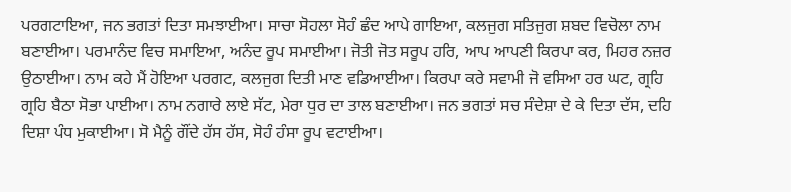ਪਰਗਟਾਇਆ, ਜਨ ਭਗਤਾਂ ਦਿਤਾ ਸਮਝਾਈਆ। ਸਾਚਾ ਸੋਹਲਾ ਸੋਹੰ ਛੰਦ ਆਪੇ ਗਾਇਆ, ਕਲਜੁਗ ਸਤਿਜੁਗ ਸ਼ਬਦ ਵਿਚੋਲਾ ਨਾਮ ਬਣਾਈਆ। ਪਰਮਾਨੰਦ ਵਿਚ ਸਮਾਇਆ, ਅਨੰਦ ਰੂਪ ਸਮਾਈਆ। ਜੋਤੀ ਜੋਤ ਸਰੂਪ ਹਰਿ, ਆਪ ਆਪਣੀ ਕਿਰਪਾ ਕਰ, ਮਿਹਰ ਨਜ਼ਰ ਉਠਾਈਆ। ਨਾਮ ਕਹੇ ਮੈਂ ਹੋਇਆ ਪਰਗਟ, ਕਲਜੁਗ ਦਿਤੀ ਮਾਣ ਵਡਿਆਈਆ। ਕਿਰਪਾ ਕਰੇ ਸਵਾਮੀ ਜੋ ਵਸਿਆ ਹਰ ਘਟ, ਗ੍ਰਹਿ ਗ੍ਰਹਿ ਬੈਠਾ ਸੋਭਾ ਪਾਈਆ। ਨਾਮ ਨਗਾਰੇ ਲਾਏ ਸੱਟ, ਮੇਰਾ ਧੁਰ ਦਾ ਤਾਲ ਬਣਾਈਆ। ਜਨ ਭਗਤਾਂ ਸਚ ਸੰਦੇਸ਼ਾ ਦੇ ਕੇ ਦਿਤਾ ਦੱਸ, ਦਹਿ ਦਿਸ਼ਾ ਪੰਧ ਮੁਕਾਈਆ। ਸੋ ਮੈਨੂੰ ਗੌਂਦੇ ਹੱਸ ਹੱਸ, ਸੋਹੰ ਹੰਸਾ ਰੂਪ ਵਟਾਈਆ।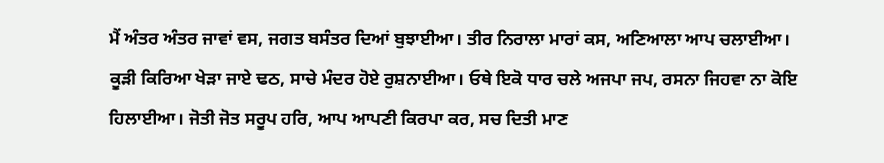ਮੈਂ ਅੰਤਰ ਅੰਤਰ ਜਾਵਾਂ ਵਸ, ਜਗਤ ਬਸੰਤਰ ਦਿਆਂ ਬੁਝਾਈਆ। ਤੀਰ ਨਿਰਾਲਾ ਮਾਰਾਂ ਕਸ, ਅਣਿਆਲਾ ਆਪ ਚਲਾਈਆ। ਕੂੜੀ ਕਿਰਿਆ ਖੇੜਾ ਜਾਏ ਢਠ, ਸਾਚੇ ਮੰਦਰ ਹੋਏ ਰੁਸ਼ਨਾਈਆ। ਓਥੇ ਇਕੋ ਧਾਰ ਚਲੇ ਅਜਪਾ ਜਪ, ਰਸਨਾ ਜਿਹਵਾ ਨਾ ਕੋਇ ਹਿਲਾਈਆ। ਜੋਤੀ ਜੋਤ ਸਰੂਪ ਹਰਿ, ਆਪ ਆਪਣੀ ਕਿਰਪਾ ਕਰ, ਸਚ ਦਿਤੀ ਮਾਣ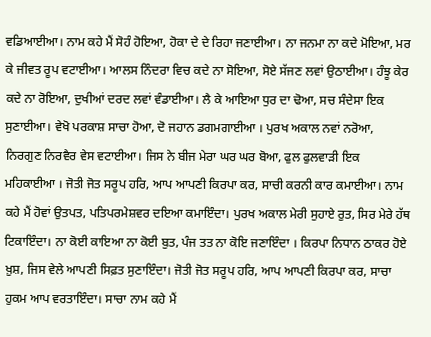ਵਡਿਆਈਆ। ਨਾਮ ਕਹੇ ਮੈਂ ਸੋਹੰ ਹੋਇਆ, ਹੋਕਾ ਦੇ ਦੇ ਰਿਹਾ ਜਣਾਈਆ। ਨਾ ਜਨਮਾ ਨਾ ਕਦੇ ਮੋਇਆ, ਮਰ ਕੇ ਜੀਵਤ ਰੂਪ ਵਟਾਈਆ। ਆਲਸ ਨਿੰਦਰਾ ਵਿਚ ਕਦੇ ਨਾ ਸੋਇਆ, ਸੋਏ ਸੱਜਣ ਲਵਾਂ ਉਠਾਈਆ। ਹੰਝੂ ਕੇਰ ਕਦੇ ਨਾ ਰੋਇਆ, ਦੁਖੀਆਂ ਦਰਦ ਲਵਾਂ ਵੰਡਾਈਆ। ਲੈ ਕੇ ਆਇਆ ਧੁਰ ਦਾ ਢੋਆ, ਸਚ ਸੰਦੇਸਾ ਇਕ ਸੁਣਾਈਆ। ਵੇਖੋ ਪਰਕਾਸ਼ ਸਾਚਾ ਹੋਆ, ਦੋ ਜਹਾਨ ਡਗਮਗਾਈਆ । ਪੁਰਖ ਅਕਾਲ ਨਵਾਂ ਨਰੋਆ, ਨਿਰਗੁਣ ਨਿਰਵੈਰ ਵੇਸ ਵਟਾਈਆ। ਜਿਸ ਨੇ ਬੀਜ ਮੇਰਾ ਘਰ ਘਰ ਬੋਆ, ਫੁਲ ਫੁਲਵਾੜੀ ਇਕ ਮਹਿਕਾਈਆ । ਜੋਤੀ ਜੋਤ ਸਰੂਪ ਹਰਿ, ਆਪ ਆਪਣੀ ਕਿਰਪਾ ਕਰ, ਸਾਚੀ ਕਰਨੀ ਕਾਰ ਕਮਾਈਆ। ਨਾਮ ਕਹੇ ਮੈਂ ਹੋਵਾਂ ਉਤਪਤ, ਪਤਿਪਰਮੇਸ਼ਵਰ ਦਇਆ ਕਮਾਇੰਦਾ। ਪੁਰਖ ਅਕਾਲ ਮੇਰੀ ਸੁਹਾਏ ਰੁਤ, ਸਿਰ ਮੇਰੇ ਹੱਥ ਟਿਕਾਇੰਦਾ। ਨਾ ਕੋਈ ਕਾਇਆ ਨਾ ਕੋਈ ਬੁਤ, ਪੰਜ ਤਤ ਨਾ ਕੋਇ ਜਣਾਇੰਦਾ । ਕਿਰਪਾ ਨਿਧਾਨ ਠਾਕਰ ਹੋਏ ਖ਼ੁਸ਼, ਜਿਸ ਵੇਲੇ ਆਪਣੀ ਸਿਫ਼ਤ ਸੁਣਾਇੰਦਾ। ਜੋਤੀ ਜੋਤ ਸਰੂਪ ਹਰਿ, ਆਪ ਆਪਣੀ ਕਿਰਪਾ ਕਰ, ਸਾਚਾ ਹੁਕਮ ਆਪ ਵਰਤਾਇੰਦਾ। ਸਾਚਾ ਨਾਮ ਕਹੇ ਮੈਂ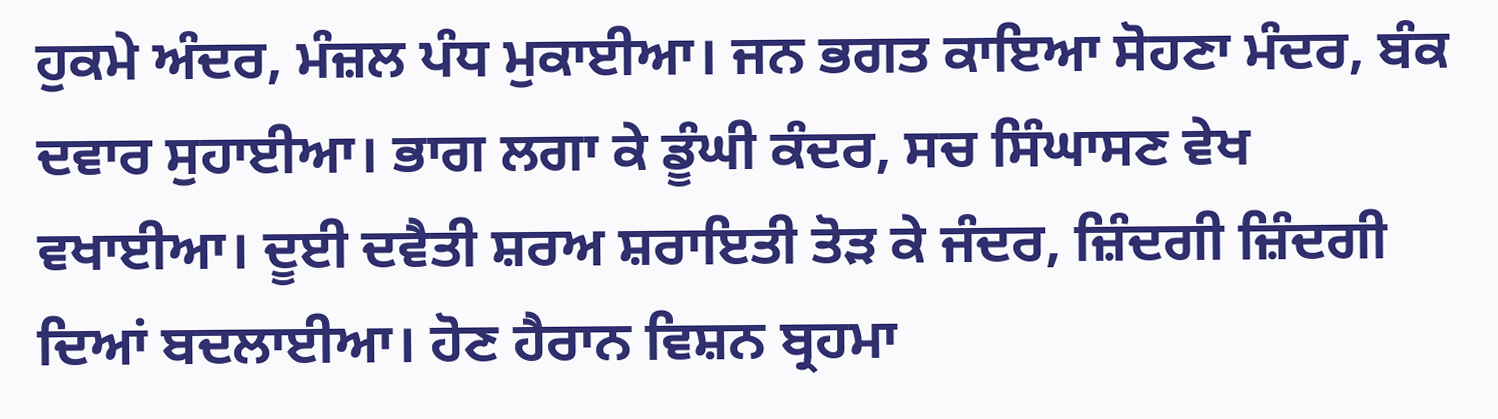ਹੁਕਮੇ ਅੰਦਰ, ਮੰਜ਼ਲ ਪੰਧ ਮੁਕਾਈਆ। ਜਨ ਭਗਤ ਕਾਇਆ ਸੋਹਣਾ ਮੰਦਰ, ਬੰਕ ਦਵਾਰ ਸੁਹਾਈਆ। ਭਾਗ ਲਗਾ ਕੇ ਡੂੰਘੀ ਕੰਦਰ, ਸਚ ਸਿੰਘਾਸਣ ਵੇਖ ਵਖਾਈਆ। ਦੂਈ ਦਵੈਤੀ ਸ਼ਰਅ ਸ਼ਰਾਇਤੀ ਤੋੜ ਕੇ ਜੰਦਰ, ਜ਼ਿੰਦਗੀ ਜ਼ਿੰਦਗੀ ਦਿਆਂ ਬਦਲਾਈਆ। ਹੋਣ ਹੈਰਾਨ ਵਿਸ਼ਨ ਬ੍ਰਹਮਾ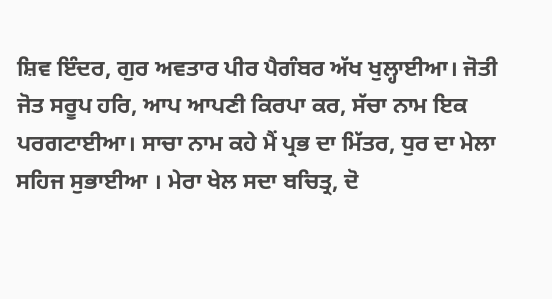ਸ਼ਿਵ ਇੰਦਰ, ਗੁਰ ਅਵਤਾਰ ਪੀਰ ਪੈਗੰਬਰ ਅੱਖ ਖੁਲ੍ਹਾਈਆ। ਜੋਤੀ ਜੋਤ ਸਰੂਪ ਹਰਿ, ਆਪ ਆਪਣੀ ਕਿਰਪਾ ਕਰ, ਸੱਚਾ ਨਾਮ ਇਕ ਪਰਗਟਾਈਆ। ਸਾਚਾ ਨਾਮ ਕਹੇ ਮੈਂ ਪ੍ਰਭ ਦਾ ਮਿੱਤਰ, ਧੁਰ ਦਾ ਮੇਲਾ ਸਹਿਜ ਸੁਭਾਈਆ । ਮੇਰਾ ਖੇਲ ਸਦਾ ਬਚਿਤ੍ਰ, ਦੋ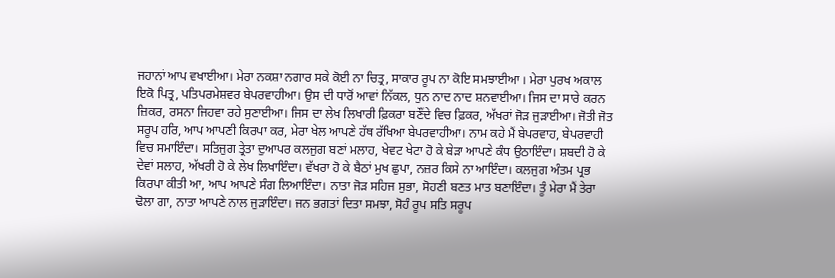ਜਹਾਨਾਂ ਆਪ ਵਖਾਈਆ। ਮੇਰਾ ਨਕਸ਼ਾ ਨਗਾਰ ਸਕੇ ਕੋਈ ਨਾ ਚਿਤ੍ਰ, ਸਾਕਾਰ ਰੂਪ ਨਾ ਕੋਇ ਸਮਝਾਈਆ । ਮੇਰਾ ਪੁਰਖ ਅਕਾਲ ਇਕੋ ਪਿਤ੍ਰ, ਪਤਿਪਰਮੇਸ਼ਵਰ ਬੇਪਰਵਾਹੀਆ। ਉਸ ਦੀ ਧਾਰੋਂ ਆਵਾਂ ਨਿੱਕਲ, ਧੁਨ ਨਾਦ ਨਾਦ ਸ਼ਨਵਾਈਆ। ਜਿਸ ਦਾ ਸਾਰੇ ਕਰਨ ਜ਼ਿਕਰ, ਰਸਨਾ ਜਿਹਵਾ ਰਹੇ ਸੁਣਾਈਆ। ਜਿਸ ਦਾ ਲੇਖ ਲਿਖਾਰੀ ਫ਼ਿਕਰਾ ਬਣੌਂਦੇ ਵਿਚ ਫ਼ਿਕਰ, ਅੱਖਰਾਂ ਜੋੜ ਜੁੜਾਈਆ। ਜੋਤੀ ਜੋਤ ਸਰੂਪ ਹਰਿ, ਆਪ ਆਪਣੀ ਕਿਰਪਾ ਕਰ, ਮੇਰਾ ਖੇਲ ਆਪਣੇ ਹੱਥ ਰੱਖਿਆ ਬੇਪਰਵਾਹੀਆ। ਨਾਮ ਕਹੇ ਮੈਂ ਬੇਪਰਵਾਹ, ਬੇਪਰਵਾਹੀ ਵਿਚ ਸਮਾਇੰਦਾ। ਸਤਿਜੁਗ ਤ੍ਰੇਤਾ ਦੁਆਪਰ ਕਲਜੁਗ ਬਣਾਂ ਮਲਾਹ, ਖੇਵਟ ਖੇਟਾ ਹੋ ਕੇ ਬੇੜਾ ਆਪਣੇ ਕੰਧ ਉਠਾਇੰਦਾ। ਸ਼ਬਦੀ ਹੋ ਕੇ ਦੇਵਾਂ ਸਲਾਹ, ਅੱਖਰੀ ਹੋ ਕੇ ਲੇਖ ਲਿਖਾਇੰਦਾ। ਵੱਖਰਾ ਹੋ ਕੇ ਬੈਠਾਂ ਮੁਖ ਛੁਪਾ, ਨਜ਼ਰ ਕਿਸੇ ਨਾ ਆਇੰਦਾ। ਕਲਜੁਗ ਅੰਤਮ ਪ੍ਰਭ ਕਿਰਪਾ ਕੀਤੀ ਆ, ਆਪ ਆਪਣੇ ਸੰਗ ਲਿਆਇੰਦਾ। ਨਾਤਾ ਜੋੜ ਸਹਿਜ ਸੁਭਾ, ਸੋਹਣੀ ਬਣਤ ਮਾਤ ਬਣਾਇੰਦਾ। ਤੂੰ ਮੇਰਾ ਮੈਂ ਤੇਰਾ ਢੋਲਾ ਗਾ, ਨਾਤਾ ਆਪਣੇ ਨਾਲ ਜੁੜਾਇੰਦਾ। ਜਨ ਭਗਤਾਂ ਦਿਤਾ ਸਮਝਾ, ਸੋਹੰ ਰੂਪ ਸਤਿ ਸਰੂਪ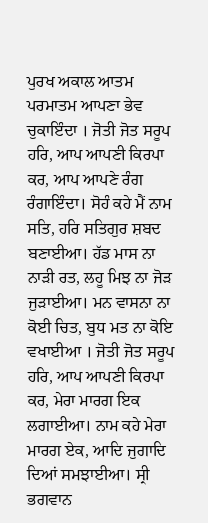ਪੁਰਖ ਅਕਾਲ ਆਤਮ ਪਰਮਾਤਮ ਆਪਣਾ ਭੇਵ ਚੁਕਾਇੰਦਾ । ਜੋਤੀ ਜੋਤ ਸਰੂਪ ਹਰਿ, ਆਪ ਆਪਣੀ ਕਿਰਪਾ ਕਰ, ਆਪ ਆਪਣੇ ਰੰਗ ਰੰਗਾਇੰਦਾ। ਸੋਹੰ ਕਹੇ ਮੈਂ ਨਾਮ ਸਤਿ, ਹਰਿ ਸਤਿਗੁਰ ਸ਼ਬਦ ਬਣਾਈਆ। ਹੱਡ ਮਾਸ ਨਾ ਨਾੜੀ ਰਤ, ਲਹੂ ਮਿਝ ਨਾ ਜੋੜ ਜੁੜਾਈਆ। ਮਨ ਵਾਸਨਾ ਨਾ ਕੋਈ ਚਿਤ, ਬੁਧ ਮਤ ਨਾ ਕੋਇ ਵਖਾਈਆ । ਜੋਤੀ ਜੋਤ ਸਰੂਪ ਹਰਿ, ਆਪ ਆਪਣੀ ਕਿਰਪਾ ਕਰ, ਮੇਰਾ ਮਾਰਗ ਇਕ ਲਗਾਈਆ। ਨਾਮ ਕਹੇ ਮੇਰਾ ਮਾਰਗ ਏਕ, ਆਦਿ ਜੁਗਾਦਿ ਦਿਆਂ ਸਮਝਾਈਆ। ਸ੍ਰੀ ਭਗਵਾਨ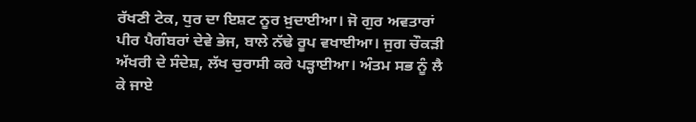ਰੱਖਣੀ ਟੇਕ, ਧੁਰ ਦਾ ਇਸ਼ਟ ਨੂਰ ਖ਼ੁਦਾਈਆ। ਜੋ ਗੁਰ ਅਵਤਾਰਾਂ ਪੀਰ ਪੈਗੰਬਰਾਂ ਦੇਵੇ ਭੇਜ, ਬਾਲੇ ਨੱਢੇ ਰੂਪ ਵਖਾਈਆ। ਜੁਗ ਚੌਕੜੀ ਅੱਖਰੀ ਦੇ ਸੰਦੇਸ਼, ਲੱਖ ਚੁਰਾਸੀ ਕਰੇ ਪੜ੍ਹਾਈਆ। ਅੰਤਮ ਸਭ ਨੂੰ ਲੈ ਕੇ ਜਾਏ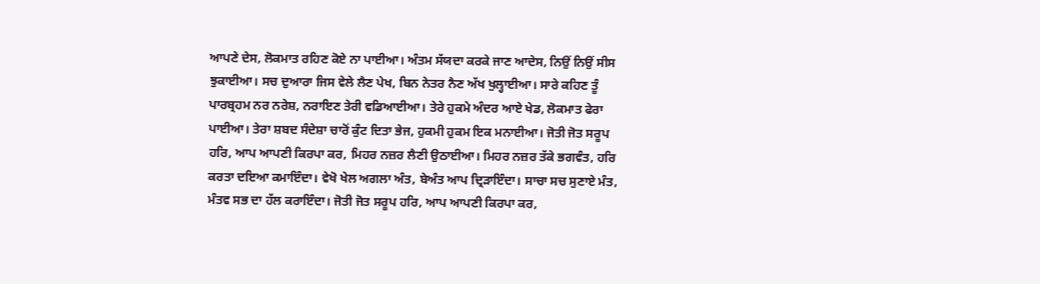ਆਪਣੇ ਦੇਸ, ਲੋਕਮਾਤ ਰਹਿਣ ਕੋਏ ਨਾ ਪਾਈਆ। ਅੰਤਮ ਸੱਯਦਾ ਕਰਕੇ ਜਾਣ ਆਦੇਸ, ਨਿਉਂ ਨਿਉਂ ਸੀਸ ਝੁਕਾਈਆ। ਸਚ ਦੁਆਰਾ ਜਿਸ ਵੇਲੇ ਲੈਣ ਪੇਖ, ਬਿਨ ਨੇਤਰ ਨੈਣ ਅੱਖ ਖੁਲ੍ਹਾਈਆ। ਸਾਰੇ ਕਹਿਣ ਤੂੰ ਪਾਰਬ੍ਰਹਮ ਨਰ ਨਰੇਸ਼, ਨਰਾਇਣ ਤੇਰੀ ਵਡਿਆਈਆ। ਤੇਰੇ ਹੁਕਮੇ ਅੰਦਰ ਆਏ ਖੇਡ, ਲੋਕਮਾਤ ਫੇਰਾ ਪਾਈਆ। ਤੇਰਾ ਸ਼ਬਦ ਸੰਦੇਸ਼ਾ ਚਾਰੋਂ ਕੁੰਟ ਦਿਤਾ ਭੇਜ, ਹੁਕਮੀ ਹੁਕਮ ਇਕ ਮਨਾਈਆ। ਜੋਤੀ ਜੋਤ ਸਰੂਪ ਹਰਿ, ਆਪ ਆਪਣੀ ਕਿਰਪਾ ਕਰ, ਮਿਹਰ ਨਜ਼ਰ ਲੈਣੀ ਉਠਾਈਆ। ਮਿਹਰ ਨਜ਼ਰ ਤੱਕੇ ਭਗਵੰਤ, ਹਰਿ ਕਰਤਾ ਦਇਆ ਕਮਾਇੰਦਾ। ਵੇਖੋ ਖੇਲ ਅਗਲਾ ਅੰਤ, ਬੇਅੰਤ ਆਪ ਦ੍ਰਿੜਾਇੰਦਾ। ਸਾਚਾ ਸਚ ਸੁਣਾਏ ਮੰਤ, ਮੰਤਵ ਸਭ ਦਾ ਹੱਲ ਕਰਾਇੰਦਾ। ਜੋਤੀ ਜੋਤ ਸਰੂਪ ਹਰਿ, ਆਪ ਆਪਣੀ ਕਿਰਪਾ ਕਰ,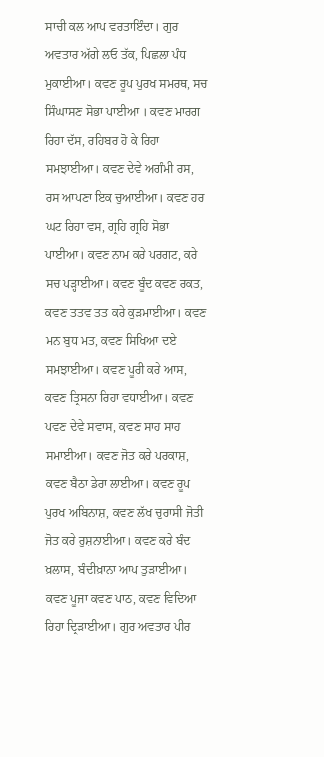ਸਾਚੀ ਕਲ ਆਪ ਵਰਤਾਇੰਦਾ। ਗੁਰ ਅਵਤਾਰ ਅੱਗੇ ਲਓ ਤੱਕ, ਪਿਛਲਾ ਪੰਧ ਮੁਕਾਈਆ। ਕਵਣ ਰੂਪ ਪੁਰਖ ਸਮਰਥ, ਸਚ ਸਿੰਘਾਸਣ ਸੋਭਾ ਪਾਈਆ । ਕਵਣ ਮਾਰਗ ਰਿਹਾ ਦੱਸ, ਰਹਿਬਰ ਹੋ ਕੇ ਰਿਹਾ ਸਮਝਾਈਆ। ਕਵਣ ਦੇਵੇ ਅਗੰਮੀ ਰਸ, ਰਸ ਆਪਣਾ ਇਕ ਚੁਆਈਆ। ਕਵਣ ਹਰ ਘਟ ਰਿਹਾ ਵਸ, ਗ੍ਰਹਿ ਗ੍ਰਹਿ ਸੋਭਾ ਪਾਈਆ। ਕਵਣ ਨਾਮ ਕਰੇ ਪਰਗਟ, ਕਰੇ ਸਚ ਪੜ੍ਹਾਈਆ। ਕਵਣ ਬੂੰਦ ਕਵਣ ਰਕਤ, ਕਵਣ ਤਤਵ ਤਤ ਕਰੇ ਕੁੜਮਾਈਆ। ਕਵਣ ਮਨ ਬੁਧ ਮਤ, ਕਵਣ ਸਿਖਿਆ ਦਏ ਸਮਝਾਈਆ। ਕਵਣ ਪੂਰੀ ਕਰੇ ਆਸ, ਕਵਣ ਤ੍ਰਿਸਨਾ ਰਿਹਾ ਵਧਾਈਆ। ਕਵਣ ਪਵਣ ਦੇਵੇ ਸਵਾਸ, ਕਵਣ ਸਾਹ ਸਾਹ ਸਮਾਈਆ। ਕਵਣ ਜੋਤ ਕਰੇ ਪਰਕਾਸ਼, ਕਵਣ ਬੈਠਾ ਡੇਰਾ ਲਾਈਆ। ਕਵਣ ਰੂਪ ਪੁਰਖ ਅਬਿਨਾਸ਼, ਕਵਣ ਲੱਖ ਚੁਰਾਸੀ ਜੋਤੀ ਜੋਤ ਕਰੇ ਰੁਸ਼ਨਾਈਆ। ਕਵਣ ਕਰੇ ਬੰਦ ਖ਼ਲਾਸ, ਬੰਦੀਖ਼ਾਨਾ ਆਪ ਤੁੜਾਈਆ। ਕਵਣ ਪੂਜਾ ਕਵਣ ਪਾਠ, ਕਵਣ ਵਿਦਿਆ ਰਿਹਾ ਦ੍ਰਿੜਾਈਆ। ਗੁਰ ਅਵਤਾਰ ਪੀਰ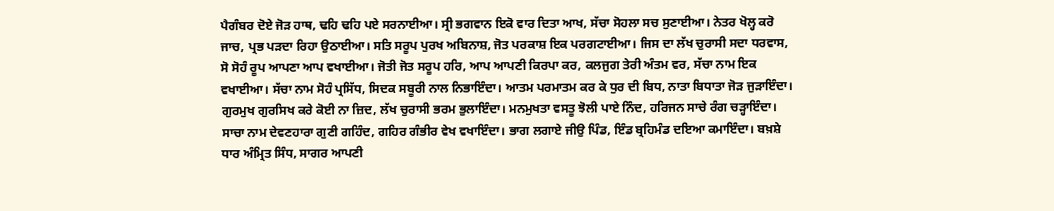ਪੈਗੰਬਰ ਦੋਏ ਜੋੜ ਹਾਥ, ਢਹਿ ਢਹਿ ਪਏ ਸਰਨਾਈਆ। ਸ੍ਰੀ ਭਗਵਾਨ ਇਕੋ ਵਾਰ ਦਿਤਾ ਆਖ, ਸੱਚਾ ਸੋਹਲਾ ਸਚ ਸੁਣਾਈਆ। ਨੇਤਰ ਖੋਲ੍ਹ ਕਰੋ ਜਾਚ, ਪ੍ਰਭ ਪੜਦਾ ਰਿਹਾ ਉਠਾਈਆ। ਸਤਿ ਸਰੂਪ ਪੁਰਖ ਅਬਿਨਾਸ਼, ਜੋਤ ਪਰਕਾਸ਼ ਇਕ ਪਰਗਟਾਈਆ। ਜਿਸ ਦਾ ਲੱਖ ਚੁਰਾਸੀ ਸਦਾ ਧਰਵਾਸ, ਸੋ ਸੋਹੰ ਰੂਪ ਆਪਣਾ ਆਪ ਵਖਾਈਆ। ਜੋਤੀ ਜੋਤ ਸਰੂਪ ਹਰਿ, ਆਪ ਆਪਣੀ ਕਿਰਪਾ ਕਰ, ਕਲਜੁਗ ਤੇਰੀ ਅੰਤਮ ਵਰ, ਸੱਚਾ ਨਾਮ ਇਕ ਵਖਾਈਆ। ਸੱਚਾ ਨਾਮ ਸੋਹੰ ਪ੍ਰਸਿੱਧ, ਸਿਦਕ ਸਬੂਰੀ ਨਾਲ ਨਿਭਾਇੰਦਾ। ਆਤਮ ਪਰਮਾਤਮ ਕਰ ਕੇ ਧੁਰ ਦੀ ਬਿਧ, ਨਾਤਾ ਬਿਧਾਤਾ ਜੋੜ ਜੁੜਾਇੰਦਾ। ਗੁਰਮੁਖ ਗੁਰਸਿਖ ਕਰੇ ਕੋਈ ਨਾ ਜ਼ਿਦ, ਲੱਖ ਚੁਰਾਸੀ ਭਰਮ ਭੁਲਾਇੰਦਾ। ਮਨਮੁਖਤਾ ਵਸਤੂ ਝੋਲੀ ਪਾਏ ਨਿੰਦ, ਹਰਿਜਨ ਸਾਚੇ ਰੰਗ ਚੜ੍ਹਾਇੰਦਾ। ਸਾਚਾ ਨਾਮ ਦੇਵਣਹਾਰਾ ਗੁਣੀ ਗਹਿੰਦ, ਗਹਿਰ ਗੰਭੀਰ ਵੇਖ ਵਖਾਇੰਦਾ। ਭਾਗ ਲਗਾਏ ਜੀਉ ਪਿੰਡ, ਇੰਡ ਬ੍ਰਹਿਮੰਡ ਦਇਆ ਕਮਾਇੰਦਾ। ਬਖ਼ਸ਼ੇ ਧਾਰ ਅੰਮ੍ਰਿਤ ਸਿੰਧ, ਸਾਗਰ ਆਪਣੀ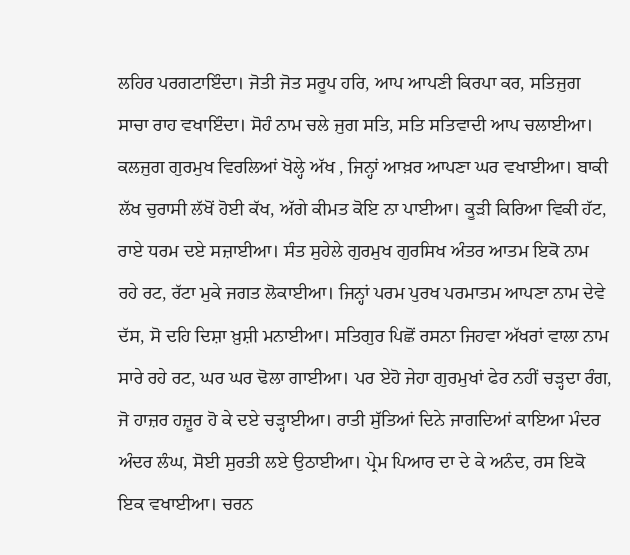ਲਹਿਰ ਪਰਗਟਾਇੰਦਾ। ਜੋਤੀ ਜੋਤ ਸਰੂਪ ਹਰਿ, ਆਪ ਆਪਣੀ ਕਿਰਪਾ ਕਰ, ਸਤਿਜੁਗ ਸਾਚਾ ਰਾਹ ਵਖਾਇੰਦਾ। ਸੋਹੰ ਨਾਮ ਚਲੇ ਜੁਗ ਸਤਿ, ਸਤਿ ਸਤਿਵਾਦੀ ਆਪ ਚਲਾਈਆ। ਕਲਜੁਗ ਗੁਰਮੁਖ ਵਿਰਲਿਆਂ ਖੋਲ੍ਹੇ ਅੱਖ , ਜਿਨ੍ਹਾਂ ਆਖ਼ਰ ਆਪਣਾ ਘਰ ਵਖਾਈਆ। ਬਾਕੀ ਲੱਖ ਚੁਰਾਸੀ ਲੱਖੋਂ ਹੋਈ ਕੱਖ, ਅੱਗੇ ਕੀਮਤ ਕੋਇ ਨਾ ਪਾਈਆ। ਕੂੜੀ ਕਿਰਿਆ ਵਿਕੀ ਹੱਟ, ਰਾਏ ਧਰਮ ਦਏ ਸਜ਼ਾਈਆ। ਸੰਤ ਸੁਹੇਲੇ ਗੁਰਮੁਖ ਗੁਰਸਿਖ ਅੰਤਰ ਆਤਮ ਇਕੋ ਨਾਮ ਰਹੇ ਰਟ, ਰੱਟਾ ਮੁਕੇ ਜਗਤ ਲੋਕਾਈਆ। ਜਿਨ੍ਹਾਂ ਪਰਮ ਪੁਰਖ ਪਰਮਾਤਮ ਆਪਣਾ ਨਾਮ ਦੇਵੇ ਦੱਸ, ਸੋ ਦਹਿ ਦਿਸ਼ਾ ਖ਼ੁਸ਼ੀ ਮਨਾਈਆ। ਸਤਿਗੁਰ ਪਿਛੋਂ ਰਸਨਾ ਜਿਹਵਾ ਅੱਖਰਾਂ ਵਾਲਾ ਨਾਮ ਸਾਰੇ ਰਹੇ ਰਟ, ਘਰ ਘਰ ਢੋਲਾ ਗਾਈਆ। ਪਰ ਏਹੋ ਜੇਹਾ ਗੁਰਮੁਖਾਂ ਫੇਰ ਨਹੀਂ ਚੜ੍ਹਦਾ ਰੰਗ, ਜੋ ਹਾਜ਼ਰ ਹਜ਼ੂਰ ਹੋ ਕੇ ਦਏ ਚੜ੍ਹਾਈਆ। ਰਾਤੀ ਸੁੱਤਿਆਂ ਦਿਨੇ ਜਾਗਦਿਆਂ ਕਾਇਆ ਮੰਦਰ ਅੰਦਰ ਲੰਘ, ਸੋਈ ਸੁਰਤੀ ਲਏ ਉਠਾਈਆ। ਪ੍ਰੇਮ ਪਿਆਰ ਦਾ ਦੇ ਕੇ ਅਨੰਦ, ਰਸ ਇਕੋ ਇਕ ਵਖਾਈਆ। ਚਰਨ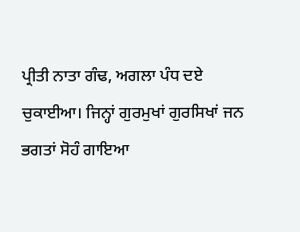ਪ੍ਰੀਤੀ ਨਾਤਾ ਗੰਢ, ਅਗਲਾ ਪੰਧ ਦਏ ਚੁਕਾਈਆ। ਜਿਨ੍ਹਾਂ ਗੁਰਮੁਖਾਂ ਗੁਰਸਿਖਾਂ ਜਨ ਭਗਤਾਂ ਸੋਹੰ ਗਾਇਆ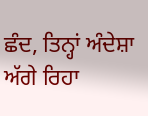ਛੰਦ, ਤਿਨ੍ਹਾਂ ਅੰਦੇਸ਼ਾ ਅੱਗੇ ਰਿਹਾ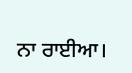ਨਾ ਰਾਈਆ।